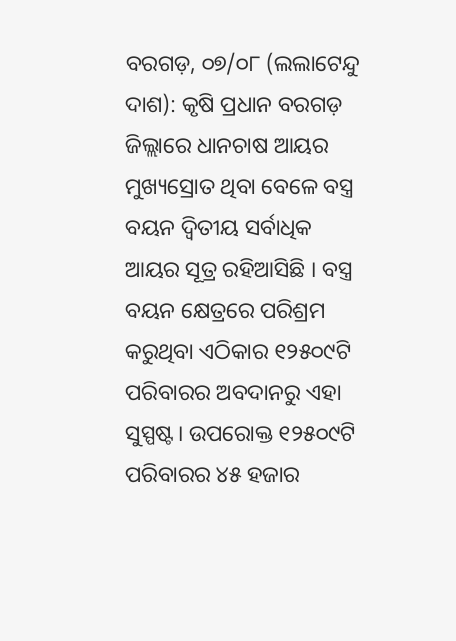ବରଗଡ଼, ୦୭/୦୮ (ଲଲାଟେନ୍ଦୁ ଦାଶ): କୃଷି ପ୍ରଧାନ ବରଗଡ଼ ଜିଲ୍ଲାରେ ଧାନଚାଷ ଆୟର ମୁଖ୍ୟସ୍ରୋତ ଥିବା ବେଳେ ବସ୍ତ୍ର ବୟନ ଦ୍ୱିତୀୟ ସର୍ବାଧିକ ଆୟର ସୂତ୍ର ରହିଆସିଛି । ବସ୍ତ୍ର ବୟନ କ୍ଷେତ୍ରରେ ପରିଶ୍ରମ କରୁଥିବା ଏଠିକାର ୧୨୫୦୯ଟି ପରିବାରର ଅବଦାନରୁ ଏହା ସୁସ୍ପଷ୍ଟ। ଉପରୋକ୍ତ ୧୨୫୦୯ଟି ପରିବାରର ୪୫ ହଜାର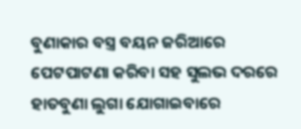ବୁଣାକାର ବସ୍ତ୍ର ବୟନ ଜରିଆରେ ପେଟପାଟଣା କରିବା ସହ ସୁଲଭ ଦରରେ ହାତବୁଣା ଲୁଗା ଯୋଗାଇବାରେ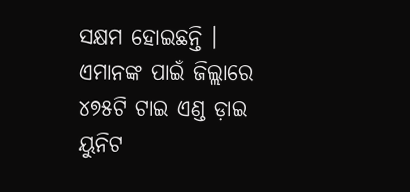ସକ୍ଷମ ହୋଇଛନ୍ତି । ଏମାନଙ୍କ ପାଇଁ ଜିଲ୍ଲାରେ ୪୭୫ଟି ଟାଇ ଏଣ୍ଡ ଡ଼ାଇ ୟୁନିଟ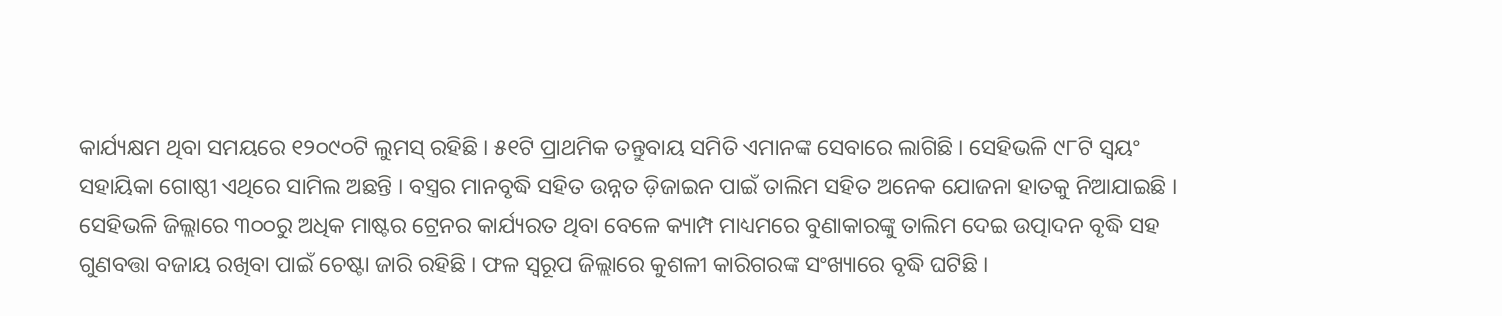କାର୍ଯ୍ୟକ୍ଷମ ଥିବା ସମୟରେ ୧୨୦୯୦ଟି ଲୁମସ୍ ରହିଛି । ୫୧ଟି ପ୍ରାଥମିକ ତନ୍ତୁବାୟ ସମିତି ଏମାନଙ୍କ ସେବାରେ ଲାଗିଛି । ସେହିଭଳି ୯୮ଟି ସ୍ୱୟଂ ସହାୟିକା ଗୋଷ୍ଠୀ ଏଥିରେ ସାମିଲ ଅଛନ୍ତି । ବସ୍ତ୍ରର ମାନବୃଦ୍ଧି ସହିତ ଉନ୍ନତ ଡ଼ିଜାଇନ ପାଇଁ ତାଲିମ ସହିତ ଅନେକ ଯୋଜନା ହାତକୁ ନିଆଯାଇଛି ।
ସେହିଭଳି ଜିଲ୍ଲାରେ ୩୦୦ରୁ ଅଧିକ ମାଷ୍ଟର ଟ୍ରେନର କାର୍ଯ୍ୟରତ ଥିବା ବେଳେ କ୍ୟାମ୍ପ ମାଧ୍ୟମରେ ବୁଣାକାରଙ୍କୁ ତାଲିମ ଦେଇ ଉତ୍ପାଦନ ବୃଦ୍ଧି ସହ ଗୁଣବତ୍ତା ବଜାୟ ରଖିବା ପାଇଁ ଚେଷ୍ଟା ଜାରି ରହିଛି । ଫଳ ସ୍ୱରୂପ ଜିଲ୍ଲାରେ କୁଶଳୀ କାରିଗରଙ୍କ ସଂଖ୍ୟାରେ ବୃଦ୍ଧି ଘଟିଛି ।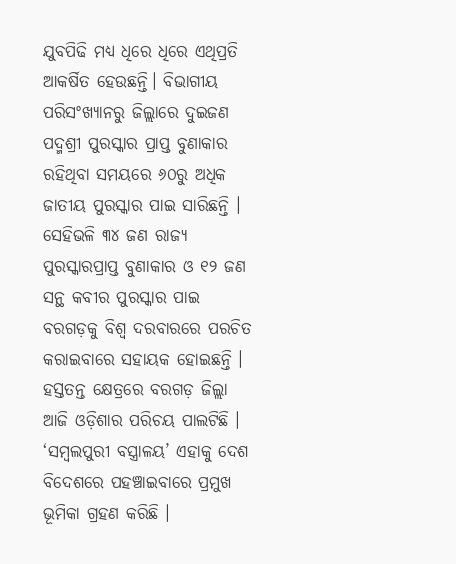ଯୁବପିଢି ମଧ୍ୟ ଧିରେ ଧିରେ ଏଥିପ୍ରତି ଆକର୍ଷିତ ହେଉଛନ୍ତି। ବିଭାଗୀୟ ପରିସଂଖ୍ୟାନରୁ ଜିଲ୍ଲାରେ ଦୁଇଜଣ ପଦ୍ମଶ୍ରୀ ପୁରସ୍କାର ପ୍ରାପ୍ତ ବୁଣାକାର ରହିଥିବା ସମୟରେ ୬୦ରୁ ଅଧିକ ଜାତୀୟ ପୁରସ୍କାର ପାଇ ସାରିଛନ୍ତି । ସେହିଭଳି ୩୪ ଜଣ ରାଜ୍ୟ ପୁରସ୍କାରପ୍ରାପ୍ତ ବୁଣାକାର ଓ ୧୨ ଜଣ ସନ୍ଥ କବୀର ପୁରସ୍କାର ପାଇ ବରଗଡ଼କୁ ବିଶ୍ୱ ଦରବାରରେ ପରଚିତ କରାଇବାରେ ସହାୟକ ହୋଇଛନ୍ତି ।
ହସ୍ତତନ୍ତ କ୍ଷେତ୍ରରେ ବରଗଡ଼ ଜିଲ୍ଲା ଆଜି ଓଡ଼ିଶାର ପରିଚୟ ପାଲଟିଛି । ‘ସମ୍ବଲପୁରୀ ବସ୍ତ୍ରାଳୟ’ ଏହାକୁ ଦେଶ ବିଦେଶରେ ପହଞ୍ଚାଇବାରେ ପ୍ରମୁଖ ଭୂମିକା ଗ୍ରହଣ କରିଛି ।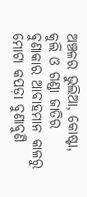ଅଞ୍ଚଳର ଭୁଲିଆ, କୋଷ୍ଟା, କୁଲି ଓ ଗଣ୍ଡା ଜାତିର ବୁଣାକାର ଆବାହମାନ କାଳରୁ ମୋଟା କପଡ଼ା ବୁଣାବୁଣି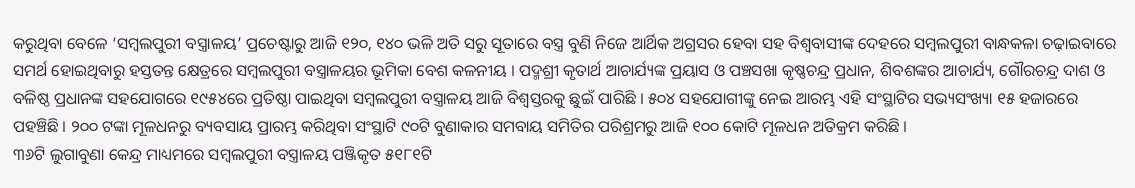କରୁଥିବା ବେଳେ ‘ସମ୍ବଲପୁରୀ ବସ୍ତ୍ରାଳୟ’ ପ୍ରଚେଷ୍ଟାରୁ ଆଜି ୧୨୦, ୧୪୦ ଭଳି ଅତି ସରୁ ସୂତାରେ ବସ୍ତ୍ର ବୁଣି ନିଜେ ଆର୍ଥିକ ଅଗ୍ରସର ହେବା ସହ ବିଶ୍ୱବାସୀଙ୍କ ଦେହରେ ସମ୍ବଲପୁରୀ ବାନ୍ଧକଳା ଚଢ଼ାଇବାରେ ସମର୍ଥ ହୋଇଥିବାରୁ ହସ୍ତତନ୍ତ କ୍ଷେତ୍ରରେ ସମ୍ବଲପୁରୀ ବସ୍ତ୍ରାଳୟର ଭୂମିକା ବେଶ କଳନୀୟ । ପଦ୍ମଶ୍ରୀ କୃତାର୍ଥ ଆଚାର୍ଯ୍ୟଙ୍କ ପ୍ରୟାସ ଓ ପଞ୍ଚସଖା କୃଷ୍ଣଚନ୍ଦ୍ର ପ୍ରଧାନ, ଶିବଶଙ୍କର ଆଚାର୍ଯ୍ୟ, ଗୌରଚନ୍ଦ୍ର ଦାଶ ଓ ବଳିଷ୍ଠ ପ୍ରଧାନଙ୍କ ସହଯୋଗରେ ୧୯୫୪ରେ ପ୍ରତିଷ୍ଠା ପାଇଥିବା ସମ୍ବଲପୁରୀ ବସ୍ତ୍ରାଳୟ ଆଜି ବିଶ୍ୱସ୍ତରକୁ ଛୁଇଁ ପାରିଛି । ୫୦୪ ସହଯୋଗୀଙ୍କୁ ନେଇ ଆରମ୍ଭ ଏହି ସଂସ୍ଥାଟିର ସଭ୍ୟସଂଖ୍ୟା ୧୫ ହଜାରରେ ପହଞ୍ଚିଛି । ୨୦୦ ଟଙ୍କା ମୂଳଧନରୁ ବ୍ୟବସାୟ ପ୍ରାରମ୍ଭ କରିଥିବା ସଂସ୍ଥାଟି ୯୦ଟି ବୁଣାକାର ସମବାୟ ସମିତିର ପରିଶ୍ରମରୁ ଆଜି ୧୦୦ କୋଟି ମୂଳଧନ ଅତିକ୍ରମ କରିଛି ।
୩୬ଟି ଲୁଗାବୁଣା କେନ୍ଦ୍ର ମାଧ୍ୟମରେ ସମ୍ବଲପୁରୀ ବସ୍ତ୍ରାଳୟ ପଞ୍ଜିକୃତ ୫୧୮୧ଟି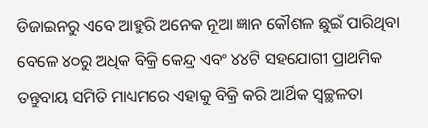ଡିଜାଇନରୁ ଏବେ ଆହୁରି ଅନେକ ନୂଆ ଜ୍ଞାନ କୌଶଳ ଛୁଇଁ ପାରିଥିବା ବେଳେ ୪୦ରୁ ଅଧିକ ବିକ୍ରି କେନ୍ଦ୍ର ଏବଂ ୪୪ଟି ସହଯୋଗୀ ପ୍ରାଥମିକ ତନ୍ତୁବାୟ ସମିତି ମାଧ୍ୟମରେ ଏହାକୁ ବିକ୍ରି କରି ଆର୍ଥିକ ସ୍ୱଚ୍ଛଳତା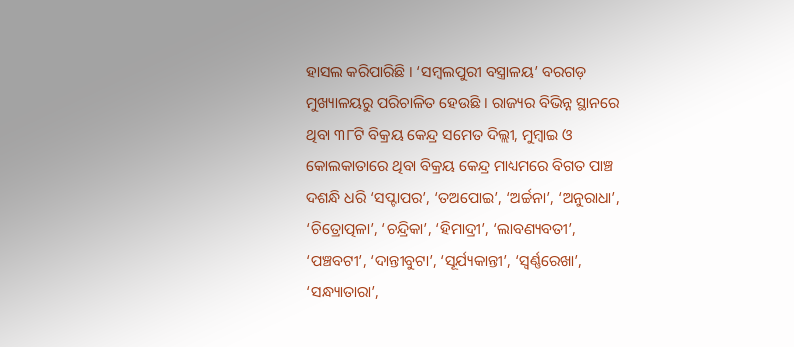ହାସଲ କରିପାରିଛି । ‘ସମ୍ବଲପୁରୀ ବସ୍ତ୍ରାଳୟ’ ବରଗଡ଼ ମୁଖ୍ୟାଳୟରୁ ପରିଚାଳିତ ହେଉଛି । ରାଜ୍ୟର ବିଭିନ୍ନ ସ୍ଥାନରେ ଥିବା ୩୮ଟି ବିକ୍ରୟ କେନ୍ଦ୍ର ସମେତ ଦିଲ୍ଲୀ, ମୁମ୍ବାଇ ଓ କୋଲକାତାରେ ଥିବା ବିକ୍ରୟ କେନ୍ଦ୍ର ମାଧ୍ୟମରେ ବିଗତ ପାଞ୍ଚ ଦଶନ୍ଧି ଧରି ‘ସପ୍ଟାପର’, ‘ତଅପୋଇ’, ‘ଅର୍ଚ୍ଚନା’, ‘ଅନୁରାଧା’, ‘ଚିତ୍ରୋତ୍ପଳା’, ‘ଚନ୍ଦ୍ରିକା’, ‘ହିମାଦ୍ରୀ’, ‘ଲାବଣ୍ୟବତୀ’, ‘ପଞ୍ଚବଟୀ’, ‘ଦାନ୍ତୀବୁଟା’, ‘ସୂର୍ଯ୍ୟକାନ୍ତୀ’, ‘ସ୍ୱର୍ଣ୍ଣରେଖା’, ‘ସନ୍ଧ୍ୟାତାରା’,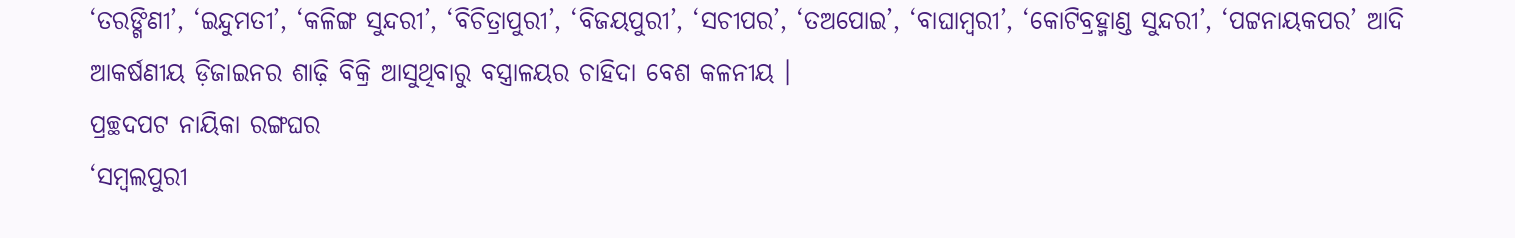‘ତରଙ୍ଗିଣୀ’, ‘ଇନ୍ଦୁମତୀ’, ‘କଳିଙ୍ଗ ସୁନ୍ଦରୀ’, ‘ବିଚିତ୍ରାପୁରୀ’, ‘ବିଜୟପୁରୀ’, ‘ସଚୀପର’, ‘ତଅପୋଇ’, ‘ବାଘାମ୍ବରୀ’, ‘କୋଟିବ୍ରହ୍ମାଣ୍ଡ ସୁନ୍ଦରୀ’, ‘ପଟ୍ଟନାୟକପର’ ଆଦି ଆକର୍ଷଣୀୟ ଡ଼ିଜାଇନର ଶାଢ଼ି ବିକ୍ରି ଆସୁଥିବାରୁ ବସ୍ତ୍ରାଳୟର ଚାହିଦା ବେଶ କଳନୀୟ ।
ପ୍ରଚ୍ଛଦପଟ ନାୟିକା ରଙ୍ଗଘର
‘ସମ୍ବଲପୁରୀ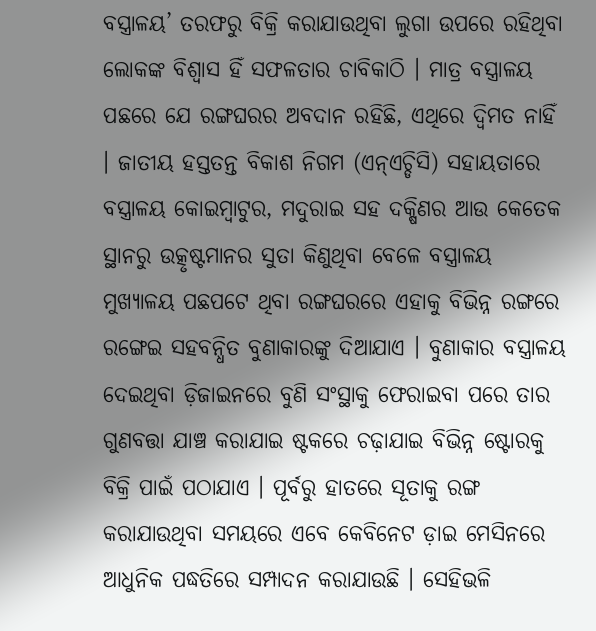ବସ୍ତ୍ରାଳୟ’ ତରଫରୁ ବିକ୍ରି କରାଯାଉଥିବା ଲୁଗା ଉପରେ ରହିଥିବା ଲୋକଙ୍କ ବିଶ୍ୱାସ ହିଁ ସଫଳତାର ଚାବିକାଠି । ମାତ୍ର ବସ୍ତ୍ରାଳୟ ପଛରେ ଯେ ରଙ୍ଗଘରର ଅବଦାନ ରହିଛି, ଏଥିରେ ଦ୍ୱିମତ ନାହିଁ । ଜାତୀୟ ହସ୍ତତନ୍ତ ବିକାଶ ନିଗମ (ଏନ୍ଏଚ୍ଡିସି) ସହାୟତାରେ ବସ୍ତ୍ରାଳୟ କୋଇମ୍ବାଟୁର, ମଦୁରାଇ ସହ ଦକ୍ଷିଣର ଆଉ କେତେକ ସ୍ଥାନରୁ ଉତ୍କୃଷ୍ଟମାନର ସୁତା କିଣୁଥିବା ବେଳେ ବସ୍ତ୍ରାଳୟ ମୁଖ୍ୟାଳୟ ପଛପଟେ ଥିବା ରଙ୍ଗଘରରେ ଏହାକୁ ବିଭିନ୍ନ ରଙ୍ଗରେ ରଙ୍ଗେଇ ସହବନ୍ଧିତ ବୁଣାକାରଙ୍କୁ ଦିଆଯାଏ । ବୁଣାକାର ବସ୍ତ୍ରାଳୟ ଦେଇଥିବା ଡ଼ିଜାଇନରେ ବୁଣି ସଂସ୍ଥାକୁ ଫେରାଇବା ପରେ ତାର ଗୁଣବତ୍ତା ଯାଞ୍ଚ କରାଯାଇ ଷ୍ଟକରେ ଚଢ଼ାଯାଇ ବିଭିନ୍ନ ଷ୍ଟୋରକୁ ବିକ୍ରି ପାଇଁ ପଠାଯାଏ । ପୂର୍ବରୁ ହାତରେ ସୂତାକୁ ରଙ୍ଗ କରାଯାଉଥିବା ସମୟରେ ଏବେ କେବିନେଟ ଡ଼ାଇ ମେସିନରେ ଆଧୁନିକ ପଦ୍ଧତିରେ ସମ୍ପାଦନ କରାଯାଉଛି । ସେହିଭଳି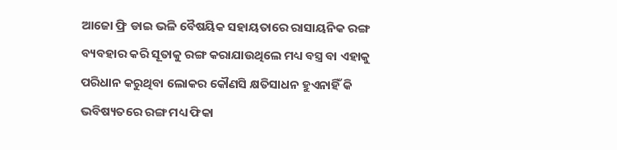ଆଜୋ ଫ୍ରି ଡାଇ ଭଳି ବୈଷୟିକ ସହାୟତାରେ ରାସାୟନିକ ରଙ୍ଗ ବ୍ୟବହାର କରି ସୂତାକୁ ରଙ୍ଗ କରାଯାଉଥିଲେ ମଧ୍ୟ ବସ୍ତ୍ର ବା ଏହାକୁ ପରିଧାନ କରୁଥିବା ଲୋକର କୌଣସି କ୍ଷତିସାଧନ ହୁଏନାହିଁ କି ଭବିଷ୍ୟତରେ ରଙ୍ଗ ମଧ୍ୟ ଫିକା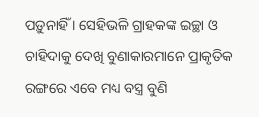ପଡ଼ୁନାହିଁ । ସେହିଭଳି ଗ୍ରାହକଙ୍କ ଇଚ୍ଛା ଓ ଚାହିଦାକୁ ଦେଖି ବୁଣାକାରମାନେ ପ୍ରାକୃତିକ ରଙ୍ଗରେ ଏବେ ମଧ୍ୟ ବସ୍ତ୍ର ବୁଣି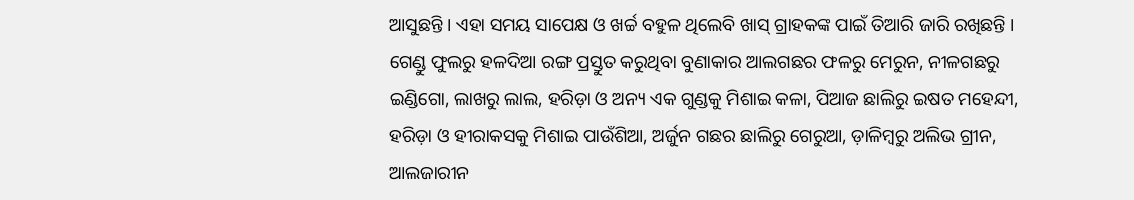ଆସୁଛନ୍ତି । ଏହା ସମୟ ସାପେକ୍ଷ ଓ ଖର୍ଚ୍ଚ ବହୁଳ ଥିଲେବି ଖାସ୍ ଗ୍ରାହକଙ୍କ ପାଇଁ ତିଆରି ଜାରି ରଖିଛନ୍ତି ।
ଗେଣ୍ଡୁ ଫୁଲରୁ ହଳଦିଆ ରଙ୍ଗ ପ୍ରସ୍ତୁତ କରୁଥିବା ବୁଣାକାର ଆଲଗଛର ଫଳରୁ ମେରୁନ, ନୀଳଗଛରୁ ଇଣ୍ଡିଗୋ, ଲାଖରୁ ଲାଲ, ହରିଡ଼ା ଓ ଅନ୍ୟ ଏକ ଗୁଣ୍ଡକୁ ମିଶାଇ କଳା, ପିଆଜ ଛାଲିରୁ ଇଷତ ମହେନ୍ଦୀ, ହରିଡ଼ା ଓ ହୀରାକସକୁ ମିଶାଇ ପାଉଁଶିଆ, ଅର୍ଜୁନ ଗଛର ଛାଲିରୁ ଗେରୁଆ, ଡ଼ାଳିମ୍ବରୁ ଅଲିଭ ଗ୍ରୀନ, ଆଲଜାରୀନ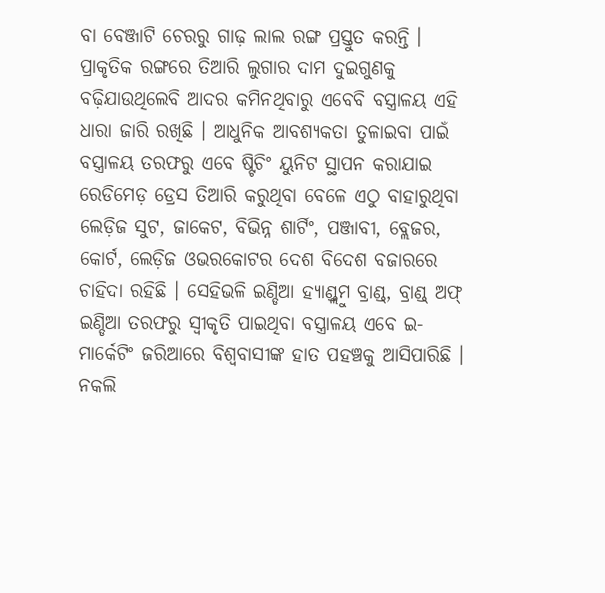ବା ବେଞ୍ଜାଟି ଚେରରୁ ଗାଢ଼ ଲାଲ ରଙ୍ଗ ପ୍ରସ୍ତୁତ କରନ୍ତି । ପ୍ରାକୃତିକ ରଙ୍ଗରେ ତିଆରି ଲୁଗାର ଦାମ ଦୁଇଗୁଣକୁ ବଢ଼ିଯାଉଥିଲେବି ଆଦର କମିନଥିବାରୁ ଏବେବି ବସ୍ତ୍ରାଳୟ ଏହି ଧାରା ଜାରି ରଖିଛି । ଆଧୁନିକ ଆବଶ୍ୟକତା ତୁଳାଇବା ପାଇଁ ବସ୍ତ୍ରାଳୟ ତରଫରୁ ଏବେ ଷ୍ଟିଚିଂ ୟୁନିଟ ସ୍ଥାପନ କରାଯାଇ ରେଡିମେଡ଼ ଡ୍ରେସ ତିଆରି କରୁଥିବା ବେଳେ ଏଠୁ ବାହାରୁଥିବା ଲେଡ଼ିଜ ସୁଟ, ଜାକେଟ, ବିଭିନ୍ନ ଶାର୍ଟିଂ, ପଞ୍ଜାବୀ, ବ୍ଲେଜର, କୋର୍ଟ, ଲେଡ଼ିଜ ଓଭରକୋଟର ଦେଶ ବିଦେଶ ବଜାରରେ ଚାହିଦା ରହିଛି । ସେହିଭଳି ଇଣ୍ଡିଆ ହ୍ୟାଣ୍ଡ୍ଲୁମ ବ୍ରାଣ୍ଡ୍, ବ୍ରାଣ୍ଡ୍ ଅଫ୍ ଇଣ୍ଡିଆ ତରଫରୁ ସ୍ୱୀକୃତି ପାଇଥିବା ବସ୍ତ୍ରାଳୟ ଏବେ ଇ-ମାର୍କେଟିଂ ଜରିଆରେ ବିଶ୍ୱବାସୀଙ୍କ ହାତ ପହଞ୍ଚକୁ ଆସିପାରିଛି । ନକଲି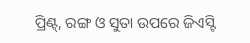ପ୍ରିଣ୍ଟ୍, ରଙ୍ଗ ଓ ସୁତା ଉପରେ ଜିଏସ୍ଟି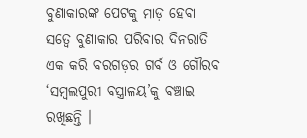ବୁଣାକାରଙ୍କ ପେଟକୁ ମାଡ଼ ହେବା ସତ୍ୱେ ବୁଣାକାର ପରିବାର ଦିନରାତି ଏକ କରି ବରଗଡ଼ର ଗର୍ବ ଓ ଗୌରବ ‘ସମ୍ବଲପୁରୀ ବସ୍ତ୍ରାଳୟ’କୁ ବଞ୍ଚାଇ ରଖିଛନ୍ତି ।